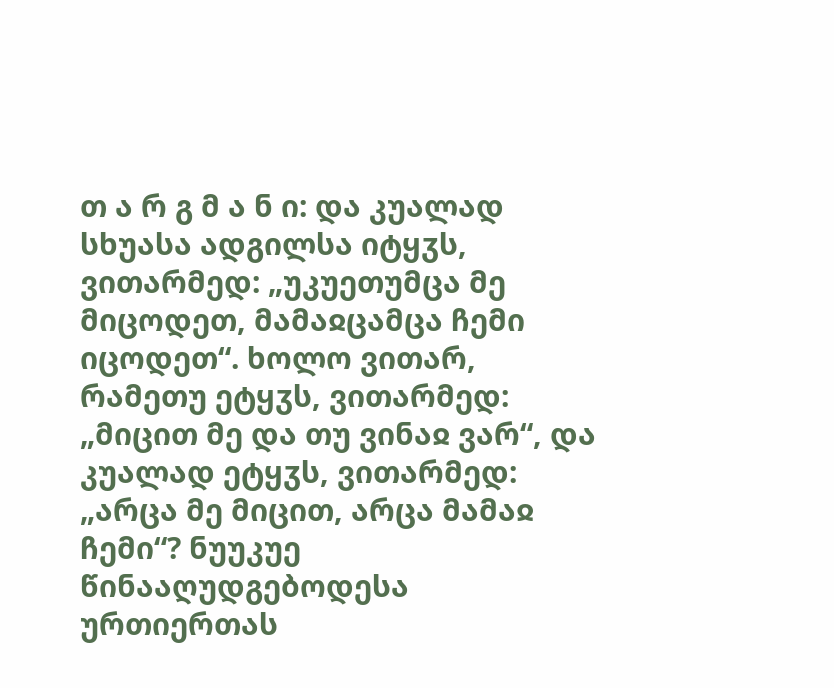თ ა რ გ მ ა ნ ი: და კუალად სხუასა ადგილსა იტყჳს, ვითარმედ: „უკუეთუმცა მე მიცოდეთ, მამაჲცამცა ჩემი იცოდეთ“. ხოლო ვითარ, რამეთუ ეტყჳს, ვითარმედ: „მიცით მე და თუ ვინაჲ ვარ“, და კუალად ეტყჳს, ვითარმედ: „არცა მე მიცით, არცა მამაჲ ჩემი“? ნუუკუე წინააღუდგებოდესა ურთიერთას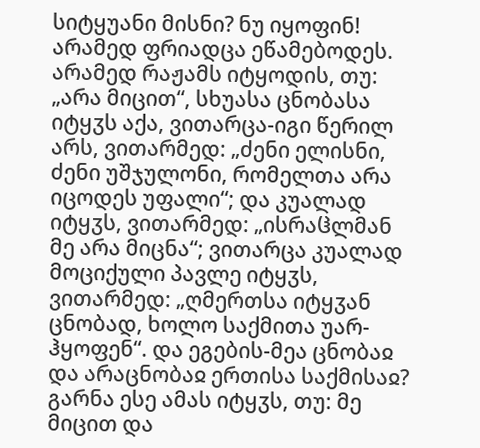სიტყუანი მისნი? ნუ იყოფინ! არამედ ფრიადცა ეწამებოდეს. არამედ რაჟამს იტყოდის, თუ: „არა მიცით“, სხუასა ცნობასა იტყჳს აქა, ვითარცა-იგი წერილ არს, ვითარმედ: „ძენი ელისნი, ძენი უშჯულონი, რომელთა არა იცოდეს უფალი“; და კუალად იტყჳს, ვითარმედ: „ისრაჱლმან მე არა მიცნა“; ვითარცა კუალად მოციქული პავლე იტყჳს, ვითარმედ: „ღმერთსა იტყჳან ცნობად, ხოლო საქმითა უარ-ჰყოფენ“. და ეგების-მეა ცნობაჲ და არაცნობაჲ ერთისა საქმისაჲ? გარნა ესე ამას იტყჳს, თუ: მე მიცით და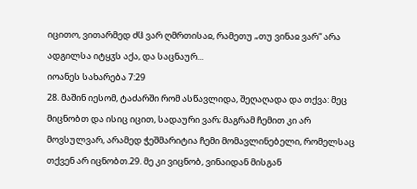იცითო, ვითარმედ ძჱ ვარ ღმრთისაჲ, რამეთუ „თუ ვინაჲ ვარ“ არა ადგილსა იტყჳს აქა, და საცნაურ...
იოანეს სახარება 7:29
28. მაშინ იესომ, ტაძარში რომ ასწავლიდა, შეღაღადა და თქვა: მეც მიცნობთ და ისიც იცით, სადაური ვარ; მაგრამ ჩემით კი არ მოვსულვარ, არამედ ჭეშმარიტია ჩემი მომავლინებელი, რომელსაც თქვენ არ იცნობთ.29. მე კი ვიცნობ, ვინაიდან მისგან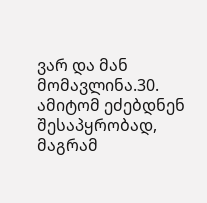ვარ და მან მომავლინა.30. ამიტომ ეძებდნენ შესაპყრობად, მაგრამ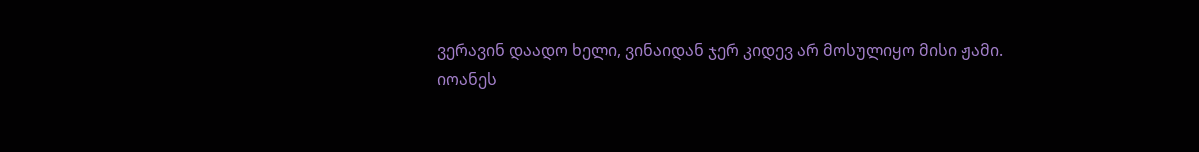ვერავინ დაადო ხელი, ვინაიდან ჯერ კიდევ არ მოსულიყო მისი ჟამი.
იოანეს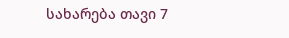სახარება თავი 7